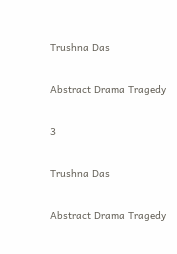Trushna Das

Abstract Drama Tragedy

3

Trushna Das

Abstract Drama Tragedy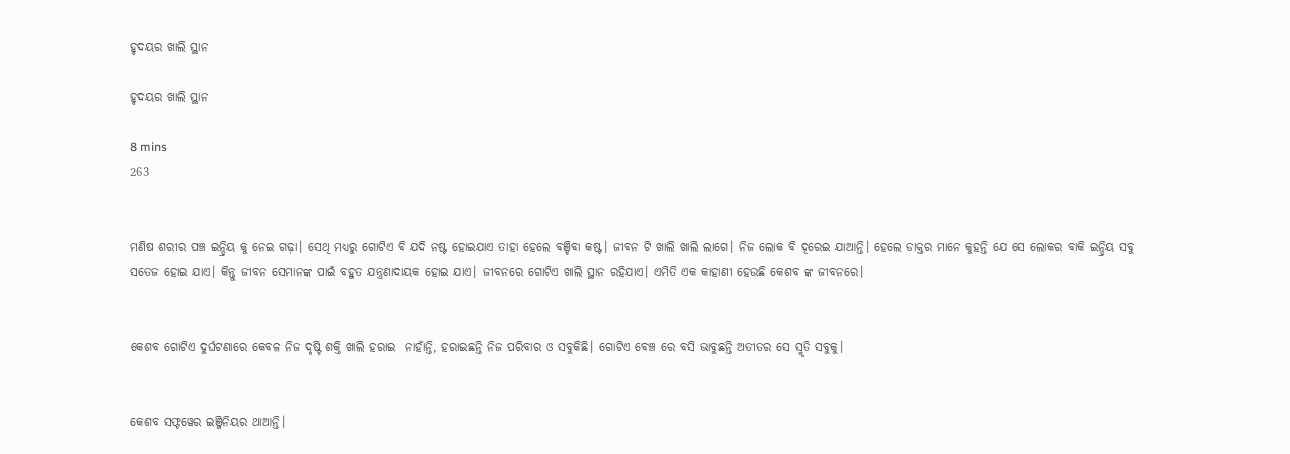ହୃଦୟର ଖାଲି ସ୍ଥାନ

ହୃଦୟର ଖାଲି ସ୍ଥାନ

8 mins
263


ମଣିଷ ଶରୀର ପଞ୍ଚ ଇନ୍ଦ୍ରିୟ କୁ ନେଇ ଗଢ଼ା। ସେଥି ମଧ୍ୟରୁ ଗୋଟିଏ ବି ଯଦି ନଷ୍ଟ ହୋଇଯାଏ ତାହା ହେଲେ ବଞ୍ଚିବା କଷ୍ଟ। ଜୀବନ ଟି ଖାଲି ଖାଲି ଲାଗେ। ନିଜ ଲୋକ ବି ଦୂରେଇ ଯାଆନ୍ତି। ହେଲେ ଡାକ୍ତର ମାନେ କୁହନ୍ତି ଯେ ସେ ଲୋକର ବାକି ଇନ୍ଦ୍ରିୟ ସବୁ ସତେଜ ହୋଇ ଯାଏ। କିନ୍ତୁ ଜୀବନ ସେମାନଙ୍କ ପାଇଁ ବହୁତ ଯନ୍ତ୍ରଣାଦାୟକ ହୋଇ ଯାଏ। ଜୀବନରେ ଗୋଟିଏ ଖାଲି ସ୍ଥାନ ରହିଯାଏ। ଏମିତି ଏକ କାହାଣୀ ହେଉଛି କେଶବ ଙ୍କ ଜୀବନରେ।


କେଶବ ଗୋଟିଏ ଦୁର୍ଘଟଣାରେ କେବଳ ନିଜ ଦୃଷ୍ଟି ଶକ୍ତି ଖାଲି ହରାଇ  ନାହାଁନ୍ତି, ହରାଇଛନ୍ତି ନିଜ ପରିବାର ଓ ସବୁକିଛି। ଗୋଟିଏ ବେଞ୍ଚ ରେ ବସି ଭାବୁଛନ୍ତି ଅତୀତର ସେ ସ୍ମୃତି ସବୁକୁ।


କେଶବ ସଫ୍ଟୱେର ଇଞ୍ଜିନିୟର ଥାଆନ୍ତି।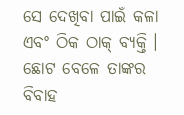ସେ ଦେଖିବା ପାଇଁ କଳା ଏବଂ ଠିକ ଠାକ୍ ବ୍ୟକ୍ତି । ଛୋଟ ବେଳେ ତାଙ୍କର‌ ବିବାହ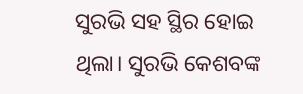ସୁରଭି ସହ ସ୍ଥିର ହୋଇ ଥିଲା। ସୁରଭି କେଶବଙ୍କ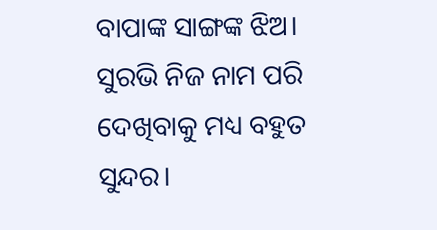ବାପାଙ୍କ ସାଙ୍ଗଙ୍କ ଝିଅ। ସୁରଭି ନିଜ ନାମ ପରି ଦେଖିବାକୁ ମଧ୍ୟ ବହୁତ ସୁନ୍ଦର।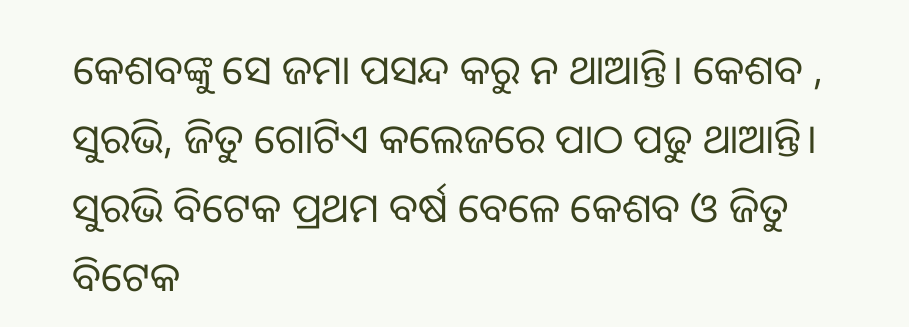କେଶବଙ୍କୁ ସେ ଜମା ପସନ୍ଦ କରୁ ନ ଥାଆନ୍ତି। କେଶବ , ସୁରଭି, ଜିତୁ ଗୋଟିଏ କଲେଜରେ ପାଠ ପଢୁ ଥାଆନ୍ତି। ସୁରଭି ବିଟେକ ପ୍ରଥମ ବର୍ଷ ବେଳେ କେଶବ ଓ ଜିତୁ ବିଟେକ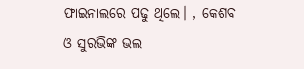ଫାଇନାଲରେ ପଢୁ ଥିଲେ। , କେଶବ ଓ ସୁରଭିଙ୍କ ଭଲ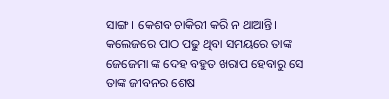ସାଙ୍ଗ। କେଶବ ଚାକିରୀ କରି ନ ଥାଆନ୍ତି। କଲେଜରେ ପାଠ ପଢୁ ଥିବା ସମୟରେ ତାଙ୍କ ଜେଜେମା ଙ୍କ ଦେହ ବହୁତ ଖରାପ ହେବାରୁ ସେ ତାଙ୍କ ଜୀବନର ଶେଷ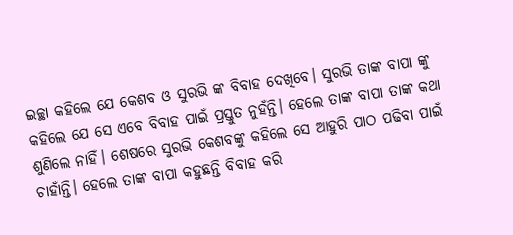ଇଚ୍ଛା କହିଲେ ଯେ କେଶବ ଓ ସୁରଭି ଙ୍କ ବିବାହ ଦେଖିବେ। ସୁରଭି ତାଙ୍କ ବାପା ଙ୍କୁ କହିଲେ ଯେ ସେ ଏବେ ବିବାହ ପାଇଁ ପ୍ରସ୍ତୁତ ନୁହଁନ୍ତି। ହେଲେ ତାଙ୍କ ବାପା ତାଙ୍କ କଥା ଶୁଣିଲେ ନାହିଁ। ଶେଷରେ ସୁରଭି କେଶବଙ୍କୁ କହିଲେ ସେ ଆହୁରି ପାଠ ପଢିବା ପାଇଁ ଚାହାଁନ୍ତି। ହେଲେ ତାଙ୍କ ବାପା କହୁଛନ୍ତି ବିବାହ କରି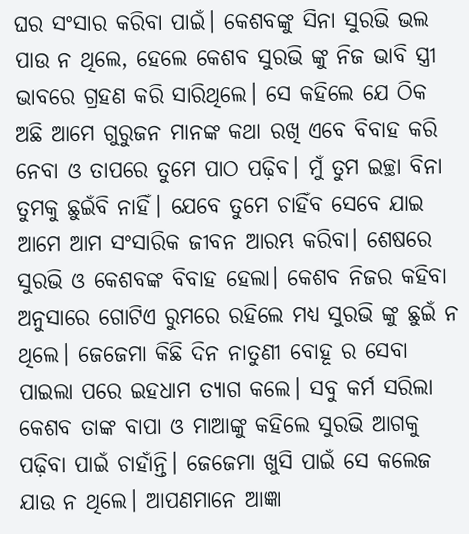ଘର ସଂସାର କରିବା ପାଇଁ। କେଶବଙ୍କୁ ସିନା ସୁରଭି ଭଲ ପାଉ ନ ଥିଲେ, ହେଲେ କେଶବ ସୁରଭି ଙ୍କୁ ନିଜ ଭାବି ସ୍ତ୍ରୀ ଭାବରେ ଗ୍ରହଣ କରି ସାରିଥିଲେ। ସେ କହିଲେ ଯେ ଠିକ ଅଛି ଆମେ ଗୁରୁଜନ ମାନଙ୍କ କଥା ରଖି ଏବେ ବିବାହ କରି ନେବା ଓ ତାପରେ ତୁମେ ପାଠ ପଢ଼ିବ। ମୁଁ ତୁମ ଇଚ୍ଛା ବିନା ତୁମକୁ ଛୁଇଁବି ନାହିଁ। ଯେବେ‌ ତୁମେ ଚାହିଁବ ସେବେ ଯାଇ ଆମେ ଆମ ସଂସାରିକ ଜୀବନ ଆରମ୍ଭ କରିବା। ଶେଷରେ ସୁରଭି ଓ‌ କେଶବଙ୍କ ବିବାହ ହେଲା। କେଶବ ନିଜର କହିବା ଅନୁସାରେ ଗୋଟିଏ ରୁମରେ ରହିଲେ ମଧ୍ୟ ସୁରଭି ଙ୍କୁ ଛୁଇଁ ନ ଥିଲେ। ଜେଜେମା କିଛି ଦିନ ନାତୁଣୀ ବୋହୂ ର‌ ସେବା ପାଇଲା ପରେ ଇହଧାମ ତ୍ୟାଗ କଲେ। ସବୁ କର୍ମ ସରିଲା କେଶବ ତାଙ୍କ ବାପା ଓ ମାଆଙ୍କୁ କହିଲେ ସୁରଭି ଆଗକୁ ପଢ଼ିବା ପାଇଁ ଚାହାଁନ୍ତି। ଜେଜେମା ଖୁସି ପାଇଁ ସେ‌ କଲେଜ ଯାଉ ନ ଥିଲେ। ଆପଣମାନେ ଆଜ୍ଞା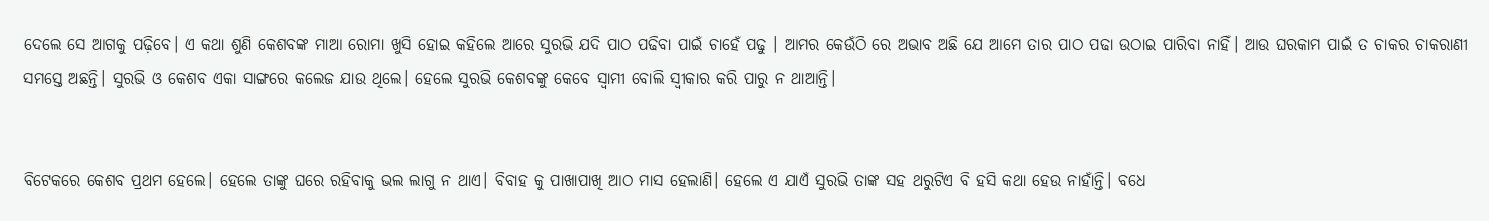ଦେଲେ ସେ ଆଗକୁ ପଢ଼ିବେ। ଏ କଥା ଶୁଣି କେଶବଙ୍କ ମାଆ ରୋମା ଖୁସି ହୋଇ କହିଲେ ଆରେ ସୁରଭି ଯଦି ପାଠ ପଢିବା ପାଇଁ ଚାହେଁ ପଢୁ । ଆମର କେଉଁଠି ରେ ଅଭାବ ଅଛି ଯେ ଆମେ ତାର ପାଠ ପଢା ଉଠାଇ ପାରିବା ନାହିଁ। ଆଉ ଘର‌କାମ ପାଇଁ ତ ଚାକର ଚାକରାଣୀ ସମସ୍ତେ ଅଛନ୍ତି। ସୁରଭି ଓ ‌କେଶବ ଏକା ସାଙ୍ଗରେ କଲେଜ ଯାଉ ଥିଲେ। ହେଲେ ସୁରଭି କେଶବଙ୍କୁ କେବେ ସ୍ୱାମୀ ବୋଲି ସ୍ୱୀକାର କରି ପାରୁ ନ ଥାଆନ୍ତି।


ବିଟେକରେ କେଶବ ପ୍ରଥମ ହେଲେ। ହେଲେ ତାଙ୍କୁ ଘରେ ରହିବାକୁ ଭଲ ଲାଗୁ ନ ଥାଏ। ବିବାହ କୁ ପାଖାପାଖି ଆଠ ମାସ ହେଲାଣି। ହେଲେ ଏ ଯାଏଁ ସୁରଭି ତାଙ୍କ ସହ ଥରୁଟିଏ ବି ହସି କଥା ହେଉ ନାହାଁନ୍ତି। ବଧେ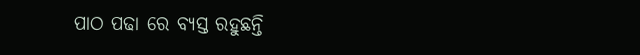ପାଠ ପଢା ରେ ବ୍ୟସ୍ତ ରହୁଛନ୍ତି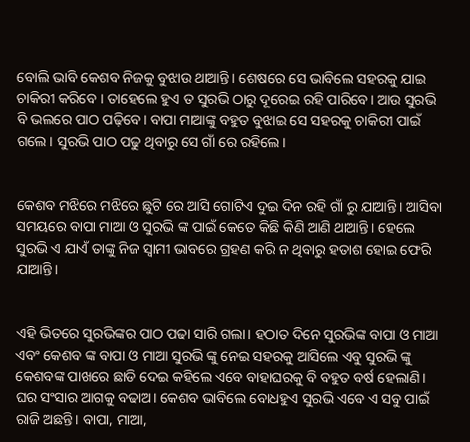ବୋଲି ଭାବି କେଶବ ନିଜକୁ ବୁଝାଉ ଥାଆନ୍ତି। ଶେଷରେ ସେ ଭାବିଲେ ସହରକୁ ଯାଇ ଚାକିରୀ କରିବେ । ତାହେଲେ ହୁଏ ତ ସୁରଭି ଠାରୁ ଦୂରେଇ ରହି ପାରିବେ। ଆଉ ସୁରଭି ବି ଭଲରେ ପାଠ ପଢ଼ିବେ। ବାପା ମାଆଙ୍କୁ ବହୁତ ବୁଝାଇ ସେ ସହରକୁ ଚାକିରୀ ପାଇଁ ଗଲେ। ସୁରଭି ପାଠ ପଢୁ ଥିବାରୁ ସେ ଗାଁ ରେ ରହିଲେ।


କେଶବ ମଝିରେ ମଝିରେ ଛୁଟି ରେ ଆସି ଗୋଟିଏ ଦୁଇ ଦିନ ରହି ଗାଁ ରୁ ଯାଆନ୍ତି। ଆସିବା ସମୟରେ ବାପା ମାଆ ଓ ସୁରଭି ଙ୍କ ପାଇଁ କେତେ କିଛି କିଣି ଆଣି ଥାଆନ୍ତି। ହେଲେ ସୁରଭି ଏ ଯାଏଁ ତାଙ୍କୁ ନିଜ ସ୍ୱାମୀ ଭାବରେ ଗ୍ରହଣ କରି ନ ଥିବାରୁ ହତାଶ ହୋଇ ଫେରି ଯାଆନ୍ତି।


ଏହି ଭିତରେ ସୁରଭିଙ୍କର ପାଠ ପଢା ସାରି ଗଲା। ହଠାତ ଦିନେ ସୁରଭିଙ୍କ ବାପା ଓ ମାଆ ଏବଂ କେଶବ ଙ୍କ ବାପା ଓ ମାଆ ସୁରଭି ଙ୍କୁ ନେଇ ସହରକୁ ଆସିଲେ ଏବୁ ସୁରଭି ଙ୍କୁ କେଶବଙ୍କ ପାଖରେ ଛାଡି ଦେଇ କହିଲେ ଏବେ ବାହାଘରକୁ ବି ବହୁତ ବର୍ଷ ହେଲାଣି। ଘର ସଂସାର ଆଗକୁ ବଢାଅ। କେଶବ ଭାବିଲେ ବୋଧହୁଏ ସୁରଭି ଏବେ ଏ ସବୁ ପାଇଁ ରାଜି ଅଛନ୍ତି। ବାପା, ମାଆ,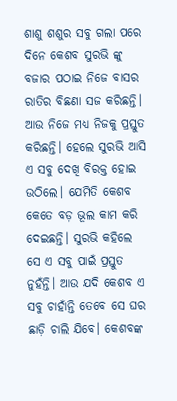ଶାଶୁ ଶଶୁର ସବୁ ଗଲା ପରେ ଦିନେ କେଶବ ସୁରଭି ଙ୍କୁ ବଜାର ପଠାଇ ନିଜେ ବାସର ରାତିର ବିଛଣା ସଜ କରିଛନ୍ତି। ଆଉ ନିଜେ ମଧ୍ୟ ନିଜକୁ ପ୍ରସ୍ତୁତ କରିଛନ୍ତି। ହେଲେ ସୁରଭି ଆସି ଏ ସବୁ ଦେଖି ବିରକ୍ତ ହୋଇ ଉଠିଲେ। ଯେମିତି କେଶବ କେତେ ବଡ଼ ଭୂଲ କାମ କରି ଦେଇଛନ୍ତି। ସୁରଭି କହିଲେ ସେ ଏ ସବୁ ପାଇଁ ପ୍ରସ୍ତୁତ ନୁହଁନ୍ତି। ଆଉ ଯଦି କେଶବ ଏ ସବୁ ଚାହାଁନ୍ତି ତେବେ ସେ ଘର ଛାଡ଼ି ଚାଲି ଯିବେ। କେଶବଙ୍କ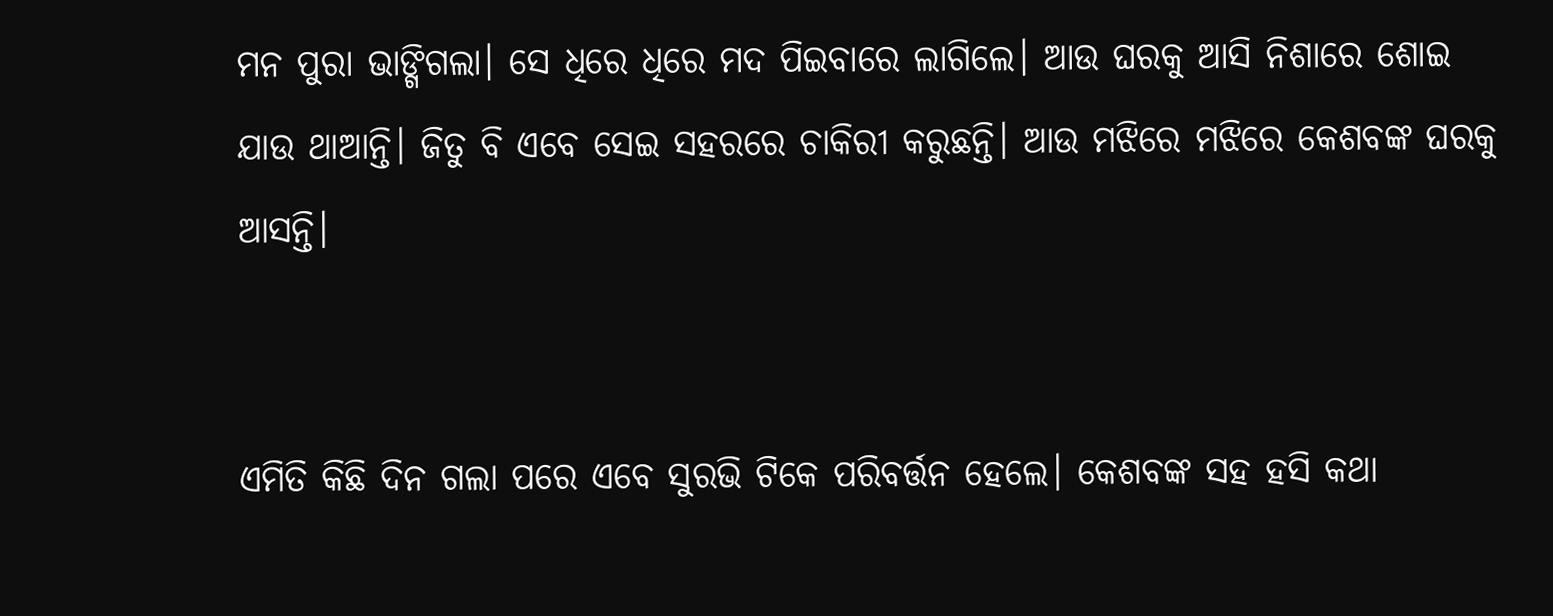ମନ ପୁରା ଭାଙ୍ଗିଗଲା। ସେ ଧିରେ ଧିରେ ମଦ ପିଇବାରେ ଲାଗିଲେ। ଆଉ ଘରକୁ ଆସି ନିଶାରେ ଶୋଇ ଯାଉ ଥାଆନ୍ତି। ଜିତୁ ବି ଏବେ ସେଇ ସହରରେ ଚାକିରୀ କରୁଛନ୍ତି। ଆଉ ମଝିରେ ମଝିରେ କେଶବଙ୍କ ଘରକୁ ଆସନ୍ତି।


ଏମିତି କିଛି ଦିନ ଗଲା ପରେ ଏବେ ସୁରଭି ଟିକେ ପରିବର୍ତ୍ତନ ହେଲେ। କେଶବଙ୍କ ସହ ହସି କଥା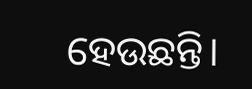ହେଉଛନ୍ତି।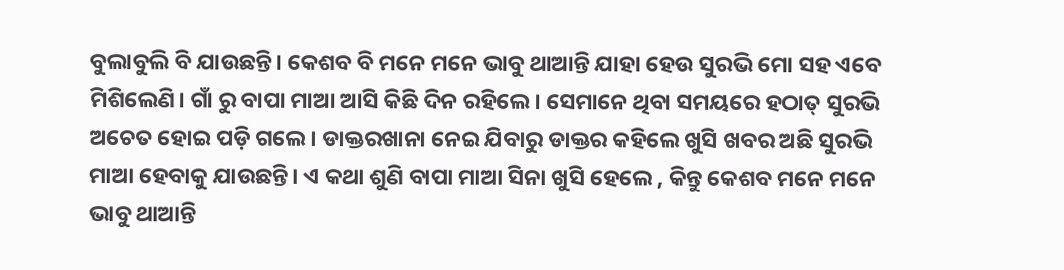ବୁଲାବୁଲି ବି ଯାଉଛନ୍ତି। କେଶବ ବି ମନେ ମନେ ଭାବୁ ଥାଆନ୍ତି ଯାହା ହେଉ ସୁରଭି ମୋ ସହ ଏବେ ମିଶିଲେଣି। ଗାଁ ରୁ ବାପା ମାଆ ଆସି କିଛି ଦିନ ରହିଲେ। ସେମାନେ ଥିବା ସମୟରେ ହଠାତ୍ ସୁରଭି ଅଚେତ ହୋଇ ପଡ଼ି ଗଲେ। ଡାକ୍ତରଖାନା ନେଇ ଯିବାରୁ ଡାକ୍ତର କହିଲେ ଖୁସି ଖବର ଅଛି ସୁରଭି ମାଆ ହେବାକୁ ଯାଉଛନ୍ତି।‌ ଏ କଥା ଶୁଣି ବାପା ମାଆ ସିନା ଖୁସି ହେଲେ , କିନ୍ତୁ କେଶବ ମନେ ମନେ ଭାବୁ ଥାଆନ୍ତି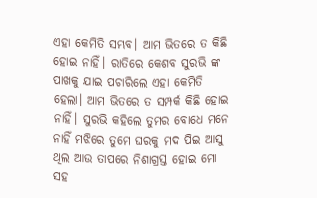ଏହା କେମିତି ସମ୍ଭବ। ଆମ ଭିତରେ ତ କିଛି ହୋଇ ନାହିଁ। ରାତିରେ କେଶବ ସୁରଭି ଙ୍କ ପାଖକୁ ଯାଇ ପଚାରିଲେ ଏହା କେମିତି ହେଲା। ଆମ ଭିତରେ ତ ସମ୍ପର୍କ କିଛି ହୋଇ ନାହିଁ। ସୁରଭି କହିଲେ ତୁମର ବୋଧେ ମନେ ନାହିଁ ମଝିରେ ତୁମେ ଘରକୁ ମଦ ପିଇ ଆସୁ ଥିଲ ଆଉ ତାପରେ ନିଶାଗ୍ରସ୍ତ ହୋଇ ମୋ ସହ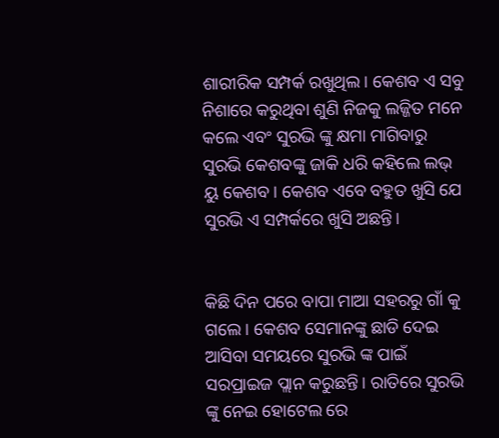ଶାରୀରିକ ସମ୍ପର୍କ ରଖୁଥିଲ। କେଶବ ଏ ସବୁ ନିଶାରେ କରୁଥିବା ଶୁଣି ନିଜକୁ ଲଜ୍ଜିତ ମନେ କଲେ ଏବଂ ସୁରଭି ଙ୍କୁ କ୍ଷମା ମାଗିବାରୁ ସୁରଭି କେଶବଙ୍କୁ ଜାକି ଧରି କହିଲେ ଲଭ୍ ୟୁ କେଶବ। କେଶବ ଏବେ ବହୁତ ଖୁସି ଯେ ସୁରଭି ଏ ସମ୍ପର୍କରେ ଖୁସି ଅଛନ୍ତି।


କିଛି ଦିନ ପରେ ବାପା ମାଆ ସହରରୁ ଗାଁ କୁ ଗଲେ। କେଶବ ସେମାନଙ୍କୁ ଛାଡି ଦେଇ ଆସିବା ସମୟରେ ସୁରଭି ଙ୍କ ପାଇଁ ସରପ୍ରାଇଜ ପ୍ଲାନ କରୁଛନ୍ତି। ରାତିରେ ସୁରଭି ଙ୍କୁ ନେଇ ହୋଟେଲ ରେ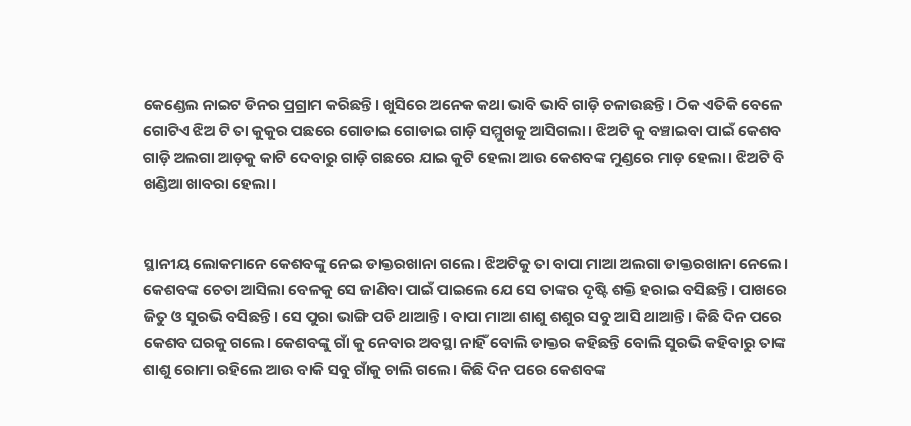କେଣ୍ଡେଲ ନାଇଟ ଡିନର ପ୍ରଗ୍ରାମ କରିଛନ୍ତି। ଖୁସିରେ ଅନେକ କଥା ଭାବି ଭାବି ଗାଡ଼ି ଚଳାଉଛନ୍ତି। ଠିକ ଏତିକି ବେଳେ ଗୋଟିଏ ଝିଅ ଟି ତା କୁକୁର ପଛରେ ଗୋଡାଇ ଗୋଡାଇ ଗାଡ଼ି ସମ୍ମୁଖକୁ ଆସିଗଲା। ଝିଅଟି କୁ ବଞ୍ଚାଇବା ପାଇଁ କେଶବ ଗାଡ଼ି ଅଲଗା ଆଡ଼କୁ କାଟି ଦେବାରୁ ଗାଡ଼ି ଗଛରେ ଯାଇ କୁଟି ହେଲା ଆଉ କେଶବଙ୍କ ମୁଣ୍ଡରେ ମାଡ଼ ହେଲା। ଝିଅଟି ବି ଖଣ୍ଡିଆ ଖାବରା ହେଲା।


ସ୍ଥାନୀୟ ଲୋକମାନେ କେଶବଙ୍କୁ ନେଇ ଡାକ୍ତରଖାନା ଗଲେ। ଝିଅଟିକୁ ତା ବାପା ମାଆ ଅଲଗା ଡାକ୍ତରଖାନା ନେଲେ। କେଶବଙ୍କ ଚେତା ଆସିଲା ବେଳକୁ ସେ‌ ଜାଣିବା ପାଇଁ ପାଇଲେ ଯେ ସେ ତାଙ୍କର ଦୃଷ୍ଟି ଶକ୍ତି ହରାଇ ବସିଛନ୍ତି। ପାଖରେ ଜିତୁ ଓ ସୁରଭି ବସିଛନ୍ତି। ସେ ପୁରା ଭାଙ୍ଗି ପଡି ଥାଆନ୍ତି। ବାପା ମାଆ ଶାଶୁ ଶଶୁର ସବୁ ଆସି ଥାଆନ୍ତି। କିଛି ଦିନ ପରେ କେଶବ ଘରକୁ ଗଲେ। କେଶବଙ୍କୁ ଗାଁ କୁ ନେବାର ଅବସ୍ଥା ନାହିଁ ବୋଲି ଡାକ୍ତର କହିଛନ୍ତି ବୋଲି ସୁରଭି କହିବାରୁ ତାଙ୍କ ଶାଶୁ ରୋମା ରହିଲେ ଆଉ ବାକି ସବୁ ଗାଁକୁ ଚାଲି ଗଲେ। କିଛି ଦିନ ପରେ କେଶବଙ୍କ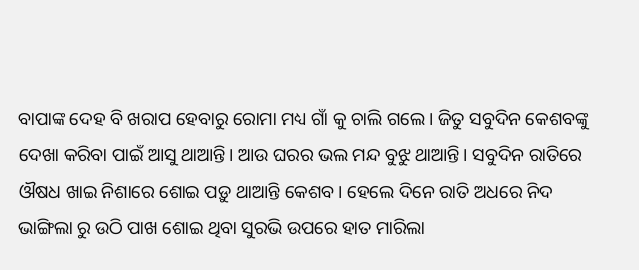ବାପାଙ୍କ ଦେହ ବି ଖରାପ ହେବାରୁ ରୋମା ମଧ୍ୟ ଗାଁ କୁ ଚାଲି ଗଲେ। ଜିତୁ ସବୁଦିନ କେଶବଙ୍କୁ ଦେଖା କରିବା ପାଇଁ ଆସୁ ଥାଆନ୍ତି। ଆଉ ଘରର ଭଲ ମନ୍ଦ ବୁଝୁ ଥାଆନ୍ତି। ସବୁଦିନ ରାତିରେ ଔଷଧ ଖାଇ ନିଶାରେ ଶୋଇ ପଡ଼ୁ ଥାଆନ୍ତି କେଶବ। ହେଲେ ଦିନେ ରାତି ଅଧରେ ନିଦ ଭାଙ୍ଗିଲା ରୁ ଉଠି ପାଖ ଶୋଇ ଥିବା ସୁରଭି ଉପରେ ହାତ ମାରିଲା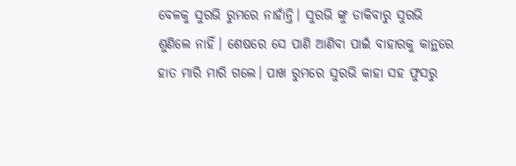ବେଳକୁ ସୁରଭି ରୁମରେ ନାହାଁନ୍ତି। ସୁରଭି ଙ୍କୁ ଡାକିବାରୁ ସୁରଭି ଶୁଣିଲେ ନାହିଁ। ଶେଷରେ ସେ ପାଣି ଆଣିବା ପାଇଁ ବାହାରକୁ କାନ୍ଥରେ ହାତ ମାରି ମାରି ଗଲେ। ପାଖ ରୁମରେ ସୁରଭି କାହା ସହ ଫୁସରୁ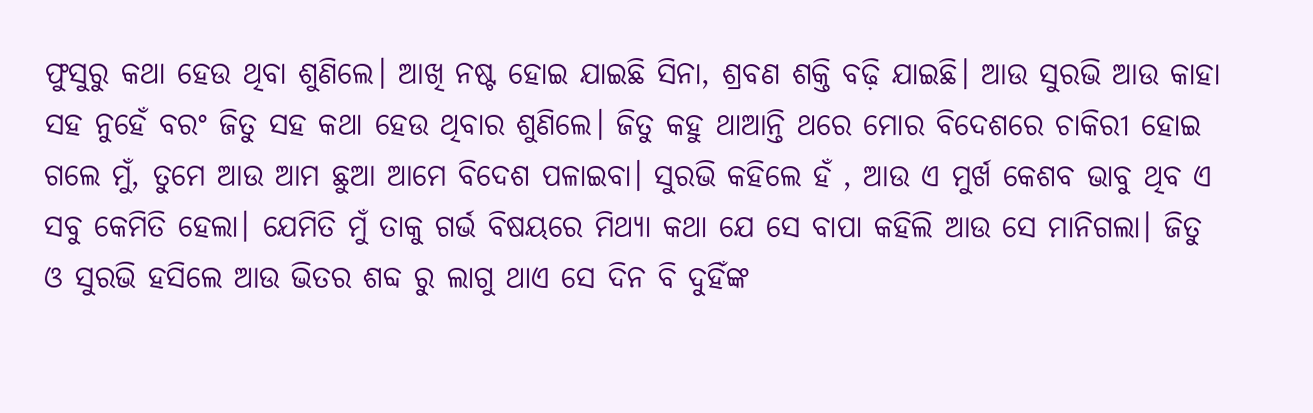ଫୁସୁରୁ କଥା ହେଉ ଥିବା ଶୁଣିଲେ। ଆଖି ନଷ୍ଟ ହୋଇ ଯାଇଛି ସିନା, ଶ୍ରବଣ ଶକ୍ତି ବଢ଼ି ଯାଇଛି। ଆଉ ସୁରଭି ଆଉ କାହା ସହ ନୁହେଁ ବରଂ ଜିତୁ ସହ କଥା ହେଉ ଥିବାର ଶୁଣିଲେ। ଜିତୁ କହୁ ଥାଆନ୍ତି ଥରେ‌ ମୋର‌ ବିଦେଶରେ ଚାକିରୀ ହୋଇ ଗଲେ ମୁଁ, ତୁମେ ଆଉ ଆମ ଛୁଆ ଆମେ ବିଦେଶ ପଳାଇବା। ସୁରଭି କହିଲେ ହଁ , ଆଉ ଏ ମୁର୍ଖ କେଶବ ଭାବୁ ଥିବ ଏ ସବୁ କେମିତି ହେଲା। ଯେମିତି ମୁଁ ତାକୁ ଗର୍ଭ ବିଷୟରେ ମିଥ୍ୟା କଥା ଯେ ସେ ବାପା କହିଲି ଆଉ ସେ ମାନିଗଲା। ଜିତୁ ଓ ସୁରଭି ହସିଲେ ଆଉ ଭିତର ଶବ୍ଦ ରୁ ଲାଗୁ ଥାଏ ସେ ଦିନ ବି ଦୁହିଁଙ୍କ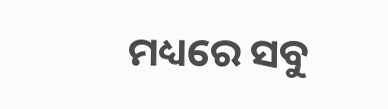ମଧ୍ୟରେ ସବୁ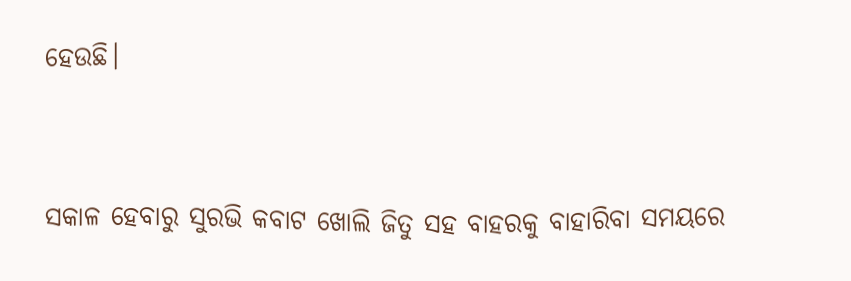ହେଉଛି।


ସକାଳ ହେବାରୁ ସୁରଭି କବାଟ ଖୋଲି ଜିତୁ ସହ ବାହରକୁ ବାହାରିବା ସମୟରେ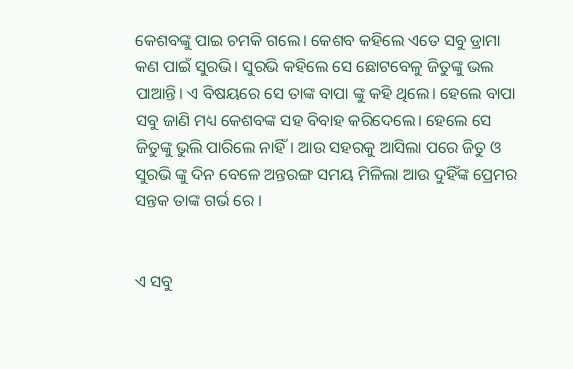କେଶବଙ୍କୁ ପାଇ ଚମକି ଗଲେ। କେଶବ କହିଲେ ଏତେ ସବୁ ଡ୍ରାମା କଣ ପାଇଁ ସୁରଭି। ସୁରଭି କହିଲେ ସେ ଛୋଟବେଳୁ ଜିତୁଙ୍କୁ ଭଲ ପାଆନ୍ତି। ଏ ବିଷୟରେ ସେ ତାଙ୍କ ବାପା ଙ୍କୁ କହି ଥିଲେ। ହେଲେ ବାପା ସବୁ ଜାଣି ମଧ୍ୟ କେଶବଙ୍କ ସହ ବିବାହ କରିଦେଲେ। ହେଲେ ସେ ଜିତୁଙ୍କୁ ଭୁଲି ପାରିଲେ ନାହିଁ। ଆଉ ସହରକୁ ଆସିଲା ପରେ ଜିତୁ ଓ ସୁରଭି ଙ୍କୁ ଦିନ ବେଳେ ଅନ୍ତରଙ୍ଗ ସମୟ ମିଳିଲା ଆଉ ଦୁହିଁଙ୍କ ପ୍ରେମର ସନ୍ତକ ତାଙ୍କ ଗର୍ଭ ରେ ।


ଏ ସବୁ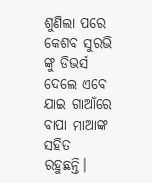ଶୁଣିଲା ପରେ କେଶବ ସୁରଭି ଙ୍କୁ ଡିଭର୍ସ ଦେଲେ ଏବେ ଯାଇ ଗାଆଁରେ ବାପା ମାଆଙ୍କ ସହିତ ରହୁଛନ୍ତି।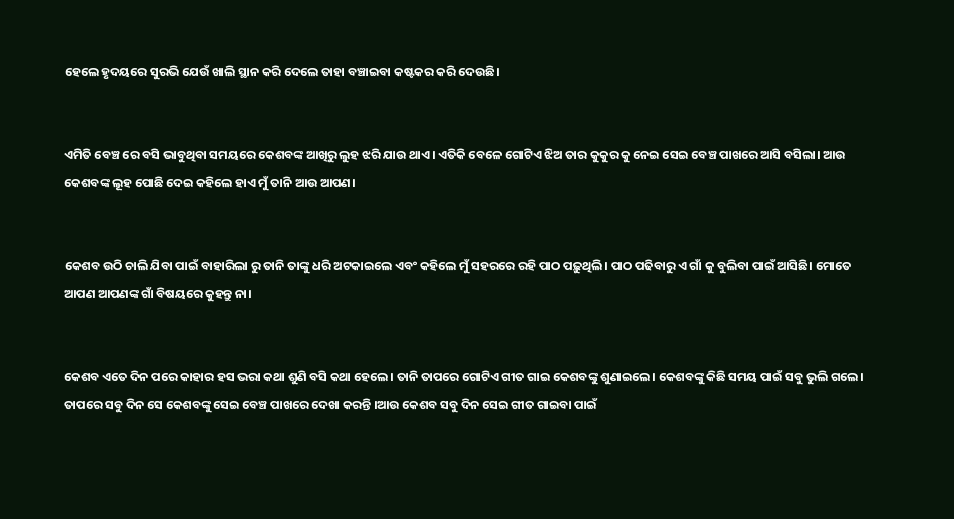ହେଲେ ହୃଦୟରେ ସୁରଭି ଯେଉଁ ଖାଲି ସ୍ଥାନ କରି ଦେଲେ ତାହା ବଞ୍ଚାଇବା କଷ୍ଟକର କରି ଦେଉଛି।


ଏମିତି ବେଞ୍ଚ ରେ ବସି ଭାବୁଥିବା ସମୟରେ କେଶବଙ୍କ ଆଖିରୁ ଲୁହ ଝରି ଯାଉ ଥାଏ। ଏତିକି ବେଳେ ଗୋଟିଏ ଝିଅ ତାର କୁକୁର କୁ ନେଇ ସେଇ ବେଞ୍ଚ ପାଖରେ ଆସି ବସିଲା। ଆଉ କେଶବଙ୍କ ଲୂହ ପୋଛି ଦେଇ କହିଲେ ହାଏ ମୁଁ ତାନି ଆଉ ଆପଣ।


କେଶବ ଉଠି ଚାଲି ଯିବା ପାଇଁ ବାହାରିଲା ରୁ ତାନି ତାଙ୍କୁ ଧରି ଅଟକାଇଲେ ଏବଂ କହିଲେ ମୁଁ ସହରରେ ରହି ପାଠ ପଢ଼ୁଥିଲି। ପାଠ ପଢିବାରୁ ଏ ଗାଁ କୁ ବୁଲିବା ପାଇଁ ଆସିଛି। ମୋତେ ଆପଣ ଆପଣଙ୍କ ଗାଁ ବିଷୟରେ କୁହନ୍ତୁ ନା।


କେଶବ ଏତେ ଦିନ ପରେ କାହାର ହସ ଭରା କଥା ଶୁଣି ବସି କଥା ହେଲେ। ତାନି ତାପରେ ଗୋଟିଏ ଗୀତ ଗାଇ କେଶବଙ୍କୁ ଶୁଣାଇଲେ। କେଶବଙ୍କୁ କିଛି ସମୟ ପାଇଁ ସବୁ ଭୁଲି ଗଲେ। ତାପରେ ସବୁ ଦିନ ସେ କେଶବଙ୍କୁ ସେଇ ବେଞ୍ଚ‌ ପାଖରେ ଦେଖା କରନ୍ତି ।ଆଉ କେଶବ ସବୁ ଦିନ ସେଇ ଗୀତ ଗାଇବା ପାଇଁ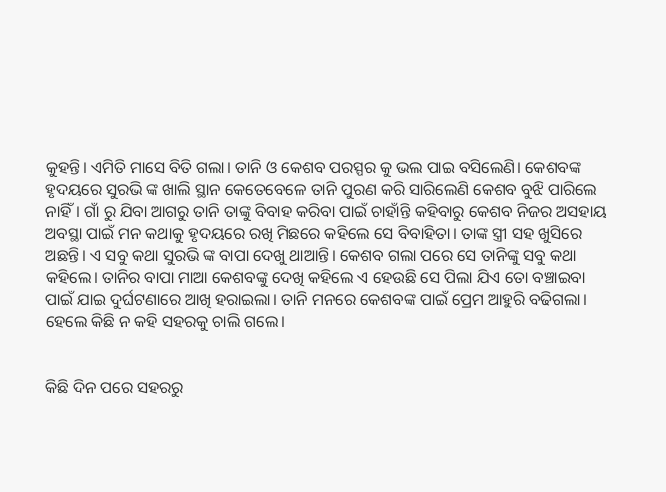କୁହନ୍ତି। ଏମିତି ମାସେ ବିତି ଗଲା। ତାନି ଓ କେଶବ ପରସ୍ପର କୁ ଭଲ ପାଇ ବସିଲେଣି। କେଶବଙ୍କ ହୃଦୟରେ ସୁରଭି ଙ୍କ ଖାଲି ସ୍ଥାନ କେତେବେଳେ ତାନି ପୁରଣ କରି ସାରିଲେଣି କେଶବ ବୁଝି ପାରିଲେ ନାହିଁ। ଗାଁ ରୁ ଯିବା ଆଗରୁ ତାନି ତାଙ୍କୁ ବିବାହ କରିବା ପାଇଁ ଚାହାଁନ୍ତି କହିବାରୁ କେଶବ ନିଜର ଅସହାୟ ଅବସ୍ଥା ପାଇଁ ମନ‌ କଥାକୁ ହୃଦୟରେ ରଖି ମିଛରେ କହିଲେ ସେ ବିବାହିତା। ତାଙ୍କ ସ୍ତ୍ରୀ ସହ ଖୁସିରେ ଅଛନ୍ତି। ଏ ସବୁ କଥା ସୁରଭି ଙ୍କ ବାପା ଦେଖୁ ଥାଆନ୍ତି। କେଶବ ଗଲା ପରେ ସେ ତାନିଙ୍କୁ ସବୁ କଥା କହିଲେ। ତାନିର ବାପା ମାଆ କେଶବଙ୍କୁ ଦେଖି କହିଲେ ଏ ହେଉଛି ସେ ପିଲା ଯିଏ ତୋ ବଞ୍ଚାଇବା ପାଇଁ ଯାଇ ଦୁର୍ଘଟଣାରେ ଆଖି ହରାଇଲା। ତାନି ମନରେ କେଶବଙ୍କ ପାଇଁ ପ୍ରେମ ଆହୁରି ବଢିଗଲା। ହେଲେ କିଛି ନ କହି ସହରକୁ ଚାଲି ଗଲେ।


କିଛି ଦିନ ପରେ ସହରରୁ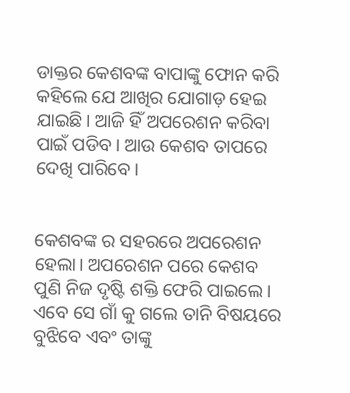ଡାକ୍ତର କେଶବଙ୍କ ବାପାଙ୍କୁ ଫୋନ କରି କହିଲେ ଯେ ଆଖିର ଯୋଗାଡ଼ ହେଇ ଯାଇଛି। ଆଜି ହିଁ ଅପରେଶନ କରିବା ପାଇଁ ପଡିବ। ଆଉ କେଶବ ତାପରେ ଦେଖି ପାରିବେ।


କେଶବଙ୍କ ର ସହରରେ ଅପରେଶନ ହେଲା। ଅପରେଶନ‌ ପରେ କେଶବ ପୁଣି ନିଜ ଦୃଷ୍ଟି ଶକ୍ତି ଫେରି ପାଇଲେ। ଏବେ ସେ ଗାଁ କୁ ଗଲେ ତାନି ବିଷୟରେ ବୁଝିବେ ଏବଂ ତାଙ୍କୁ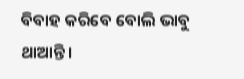ବିବାହ କରିବେ ବୋଲି ଭାବୁ ଥାଆନ୍ତି।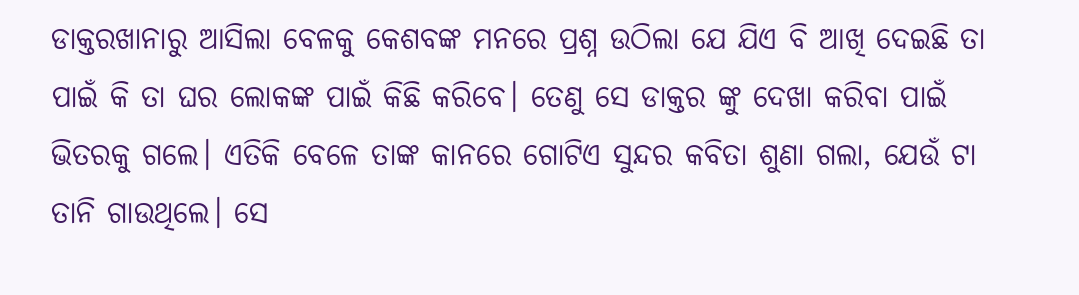ଡାକ୍ତରଖାନାରୁ ଆସିଲା ବେଳକୁ କେଶବଙ୍କ ମନରେ ପ୍ରଶ୍ନ ଉଠିଲା ଯେ ଯିଏ ବି ଆଖି ଦେଇଛି ତା ପାଇଁ କି ତା ଘର ଲୋକଙ୍କ ପାଇଁ କିଛି କରିବେ। ତେଣୁ ସେ ଡାକ୍ତର ଙ୍କୁ ଦେଖା କରିବା ପାଇଁ ଭିତରକୁ ଗଲେ। ଏତିକି ବେଳେ ତାଙ୍କ କାନରେ ଗୋଟିଏ ସୁନ୍ଦର କବିତା ଶୁଣା ଗଲା, ଯେଉଁ ଟା ତାନି ଗାଉଥିଲେ। ସେ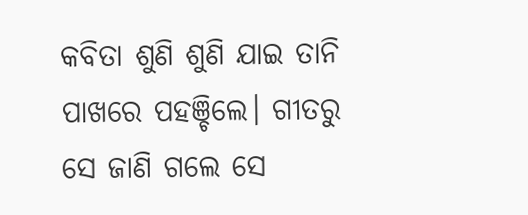କବିତା ଶୁଣି ଶୁଣି ଯାଇ ତାନି ପାଖରେ ପହଞ୍ଚିଲେ। ଗୀତରୁ ସେ ଜାଣି ଗଲେ ସେ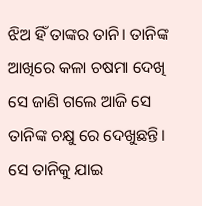ଝିଅ ହିଁ ତାଙ୍କର ତାନି। ତାନିଙ୍କ ଆଖିରେ କଳା ଚଷମା ଦେଖି ସେ ଜାଣି ଗଲେ ଆଜି ସେ ତାନିଙ୍କ ଚକ୍ଷୁ ରେ‌ ଦେଖୁଛନ୍ତି। ସେ ତାନିକୁ ଯାଇ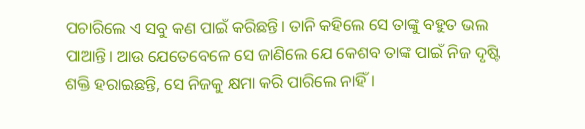ପଚାରିଲେ ଏ ସବୁ କଣ ପାଇଁ କରିଛନ୍ତି। ତାନି କହିଲେ ସେ ତାଙ୍କୁ ବହୁତ ଭଲ ପାଆନ୍ତି। ଆଉ ଯେତେବେଳେ ସେ ଜାଣିଲେ ଯେ କେଶବ ତାଙ୍କ ‌ପାଇଁ ନିଜ ଦୃଷ୍ଟି ଶକ୍ତି ହରାଇଛନ୍ତି, ସେ ନିଜକୁ କ୍ଷମା କରି ପାରିଲେ ନାହିଁ।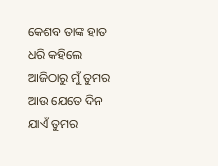କେଶବ ତାଙ୍କ ହାତ ଧରି କହିଲେ ଆଜିଠାରୁ ମୁଁ ତୁମର ଆଉ ଯେତେ ଦିନ ଯାଏଁ ତୁମର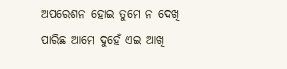ଅପରେଶନ ହୋଇ ତୁମେ ନ ଦେଖି ପାରିଛ ଆମେ ଦୁହେଁ ଏଇ ଆଖି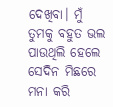ଦେଖିବା। ମୁଁ ତୁମକୁ ବହୁତ ଭଲ ପାଉଥିଲି ହେଲେ ସେଦିନ ମିଛରେ ମନା କରି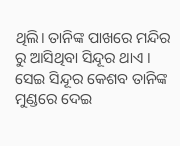ଥିଲି। ତାନିଙ୍କ ପାଖରେ ମନ୍ଦିର ରୁ ଆସିଥିବା ସିନ୍ଦୂର ଥାଏ । ସେଇ ସିନ୍ଦୂର କେଶବ ତାନିଙ୍କ ମୁଣ୍ଡରେ ଦେଇ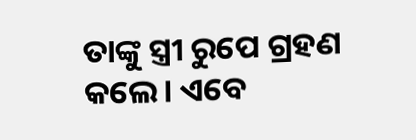ତାଙ୍କୁ ସ୍ତ୍ରୀ ରୁପେ ଗ୍ରହଣ କଲେ। ଏବେ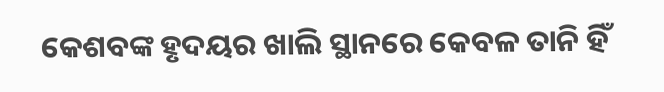କେଶବଙ୍କ ହୃଦୟର ଖାଲି ସ୍ଥାନରେ କେବଳ ତାନି ହିଁ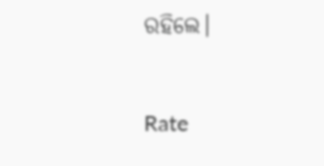ରହିଲେ।


Rate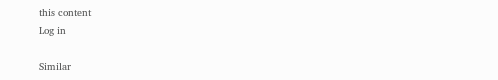this content
Log in

Similar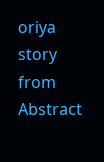oriya story from Abstract